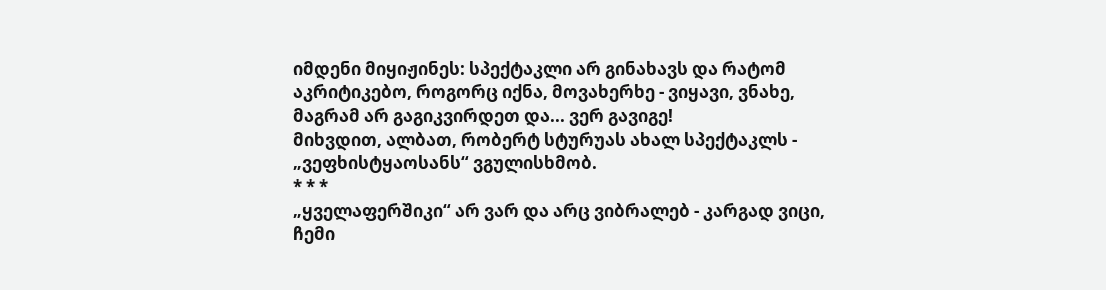იმდენი მიყიჟინეს: სპექტაკლი არ გინახავს და რატომ აკრიტიკებო, როგორც იქნა, მოვახერხე - ვიყავი, ვნახე, მაგრამ არ გაგიკვირდეთ და... ვერ გავიგე!
მიხვდით, ალბათ, რობერტ სტურუას ახალ სპექტაკლს - „ვეფხისტყაოსანს“ ვგულისხმობ.
* * *
„ყველაფერშიკი“ არ ვარ და არც ვიბრალებ - კარგად ვიცი, ჩემი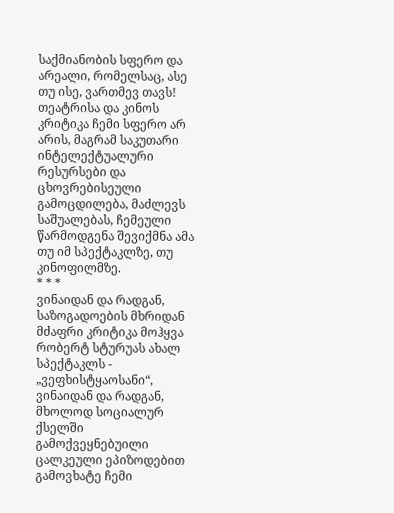საქმიანობის სფერო და არეალი, რომელსაც, ასე თუ ისე, ვართმევ თავს!
თეატრისა და კინოს კრიტიკა ჩემი სფერო არ არის, მაგრამ საკუთარი ინტელექტუალური რესურსები და ცხოვრებისეული გამოცდილება, მაძლევს საშუალებას, ჩემეული წარმოდგენა შევიქმნა ამა თუ იმ სპექტაკლზე, თუ კინოფილმზე.
* * *
ვინაიდან და რადგან,
საზოგადოების მხრიდან მძაფრი კრიტიკა მოჰყვა რობერტ სტურუას ახალ სპექტაკლს - „ვეფხისტყაოსანი“,
ვინაიდან და რადგან,
მხოლოდ სოციალურ ქსელში გამოქვეყნებუილი ცალკეული ეპიზოდებით გამოვხატე ჩემი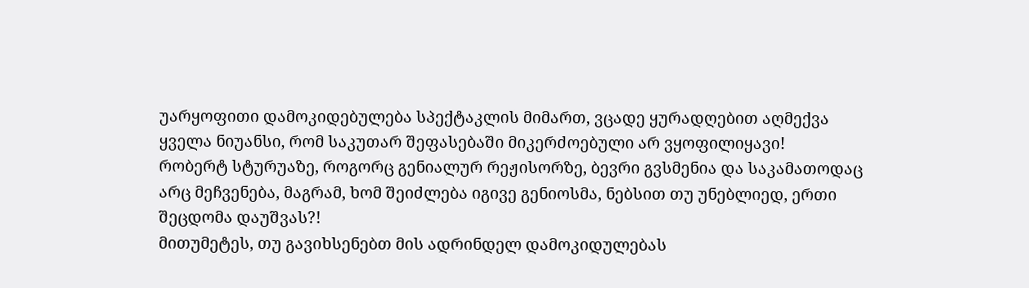უარყოფითი დამოკიდებულება სპექტაკლის მიმართ, ვცადე ყურადღებით აღმექვა ყველა ნიუანსი, რომ საკუთარ შეფასებაში მიკერძოებული არ ვყოფილიყავი!
რობერტ სტურუაზე, როგორც გენიალურ რეჟისორზე, ბევრი გვსმენია და საკამათოდაც არც მეჩვენება, მაგრამ, ხომ შეიძლება იგივე გენიოსმა, ნებსით თუ უნებლიედ, ერთი შეცდომა დაუშვას?!
მითუმეტეს, თუ გავიხსენებთ მის ადრინდელ დამოკიდულებას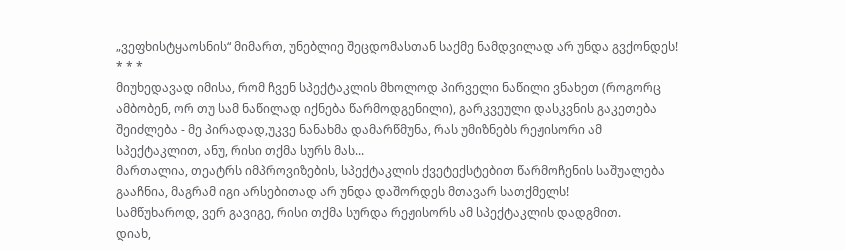„ვეფხისტყაოსნის“ მიმართ, უნებლიე შეცდომასთან საქმე ნამდვილად არ უნდა გვქონდეს!
* * *
მიუხედავად იმისა, რომ ჩვენ სპექტაკლის მხოლოდ პირველი ნაწილი ვნახეთ (როგორც ამბობენ, ორ თუ სამ ნაწილად იქნება წარმოდგენილი), გარკვეული დასკვნის გაკეთება შეიძლება - მე პირადად,უკვე ნანახმა დამარწმუნა, რას უმიზნებს რეჟისორი ამ სპექტაკლით, ანუ, რისი თქმა სურს მას...
მართალია, თეატრს იმპროვიზების, სპექტაკლის ქვეტექსტებით წარმოჩენის საშუალება გააჩნია, მაგრამ იგი არსებითად არ უნდა დაშორდეს მთავარ სათქმელს!
სამწუხაროდ, ვერ გავიგე, რისი თქმა სურდა რეჟისორს ამ სპექტაკლის დადგმით.
დიახ,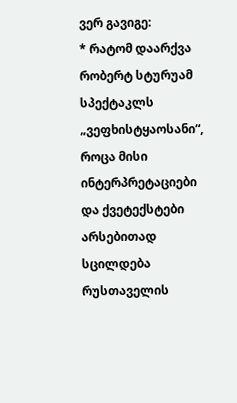ვერ გავიგე:
* რატომ დაარქვა რობერტ სტურუამ სპექტაკლს „ვეფხისტყაოსანი“, როცა მისი ინტერპრეტაციები და ქვეტექსტები არსებითად სცილდება რუსთაველის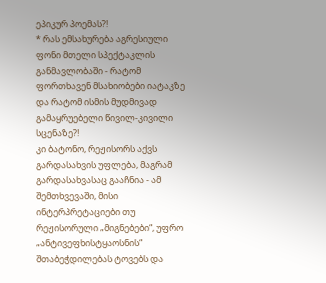ეპიკურ პოემას?!
* რას ემსახურება აგრესიული ფონი მთელი სპექტაკლის განმავლობაში - რატომ ფორთხავენ მსახიობები იატაკზე და რატომ ისმის მუდმივად გამაყრუებელი წივილ-კივილი სცენაზე?!
კი ბატონო, რეჟისორს აქვს გარდასახვის უფლება, მაგრამ გარდასახვასაც გააჩნია - ამ შემთხვევაში, მისი ინტერპრეტაციები თუ რეჟისორული „მიგნებები“, უფრო „ანტივეფხისტყაოსნის“ შთაბეჭდილებას ტოვებს და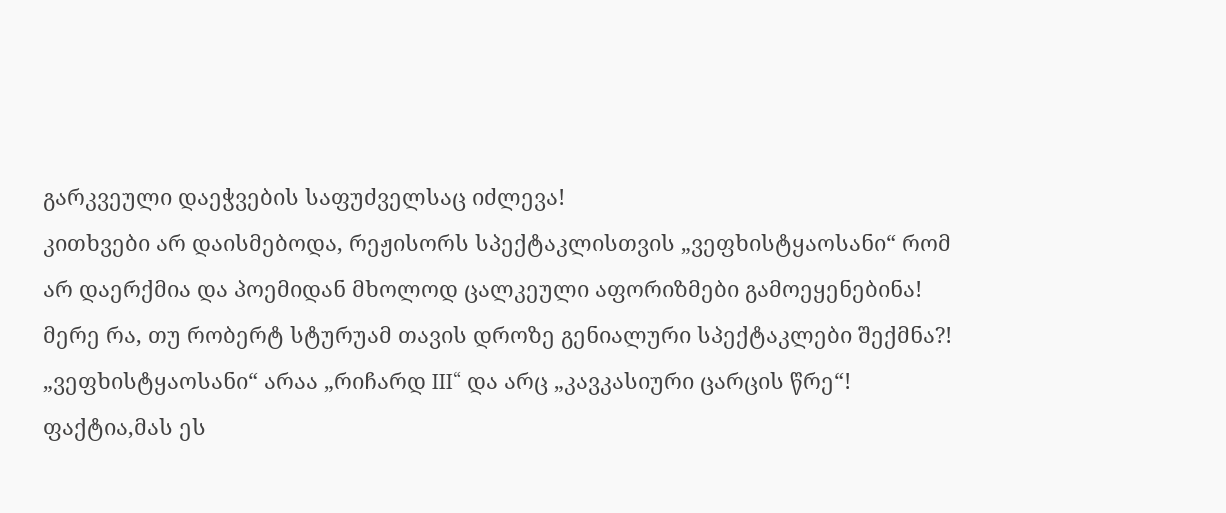გარკვეული დაეჭვების საფუძველსაც იძლევა!
კითხვები არ დაისმებოდა, რეჟისორს სპექტაკლისთვის „ვეფხისტყაოსანი“ რომ არ დაერქმია და პოემიდან მხოლოდ ცალკეული აფორიზმები გამოეყენებინა!
მერე რა, თუ რობერტ სტურუამ თავის დროზე გენიალური სპექტაკლები შექმნა?! „ვეფხისტყაოსანი“ არაა „რიჩარდ III“ და არც „კავკასიური ცარცის წრე“! ფაქტია,მას ეს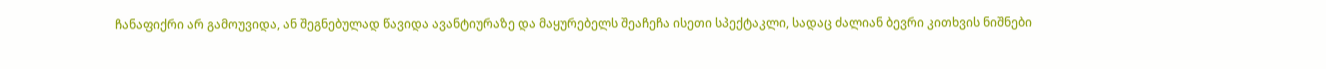ჩანაფიქრი არ გამოუვიდა, ან შეგნებულად წავიდა ავანტიურაზე და მაყურებელს შეაჩეჩა ისეთი სპექტაკლი, სადაც ძალიან ბევრი კითხვის ნიშნები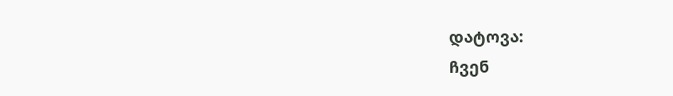დატოვა:
ჩვენ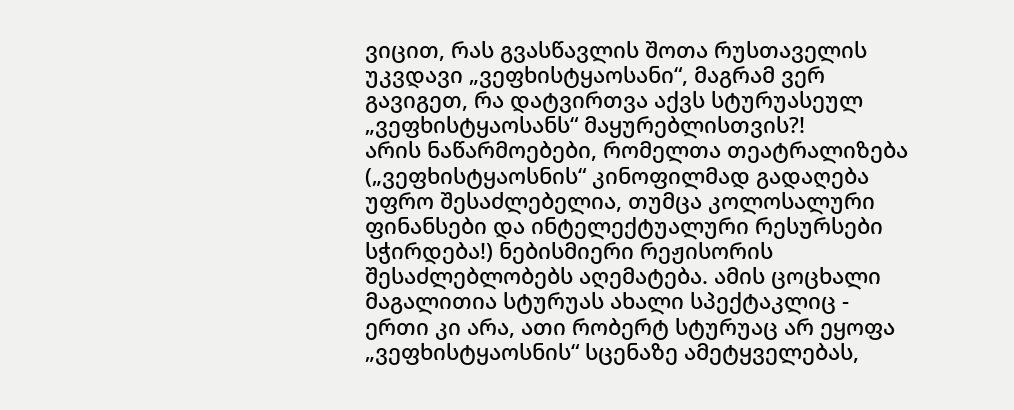ვიცით, რას გვასწავლის შოთა რუსთაველის უკვდავი „ვეფხისტყაოსანი“, მაგრამ ვერ გავიგეთ, რა დატვირთვა აქვს სტურუასეულ „ვეფხისტყაოსანს“ მაყურებლისთვის?!
არის ნაწარმოებები, რომელთა თეატრალიზება („ვეფხისტყაოსნის“ კინოფილმად გადაღება უფრო შესაძლებელია, თუმცა კოლოსალური ფინანსები და ინტელექტუალური რესურსები სჭირდება!) ნებისმიერი რეჟისორის შესაძლებლობებს აღემატება. ამის ცოცხალი მაგალითია სტურუას ახალი სპექტაკლიც - ერთი კი არა, ათი რობერტ სტურუაც არ ეყოფა „ვეფხისტყაოსნის“ სცენაზე ამეტყველებას,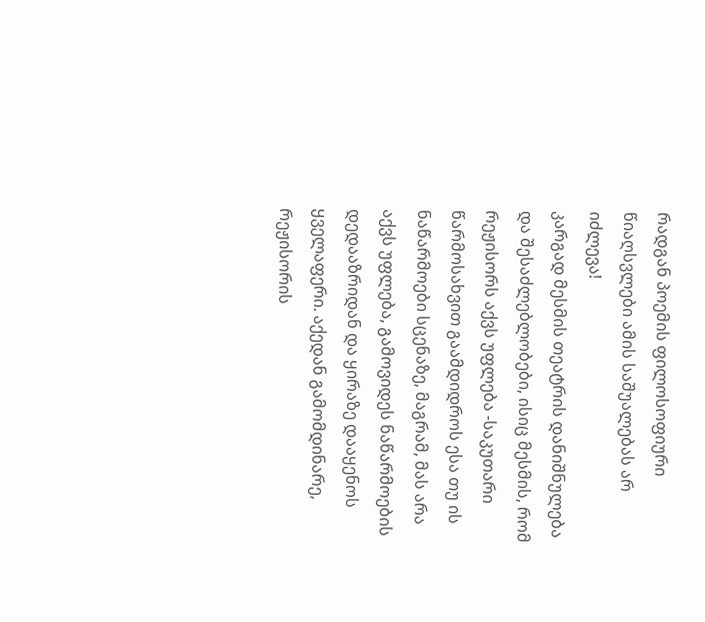რადგან პოემის ფილოსოფიური წიაღსვლები ამის საშუალებას არ იძლევა!
კარგად მესმის თეატრის დანიშნულება და შესაძლებლობები, ისიც მესმის, რომ რეჟისორს აქვს უფლება -საკუთარი წარმოსახვით გაამდიდროს ესა თუ ის ნაწარმოები სცენაზე, მაგრამ, მას არა აქვს უფლება, გამოვიდეს ნაწარმოების დედააზრიდან და ყირაზე დააყენოს ყველაფერი. აქედან გამომდინარე, რეჟისორის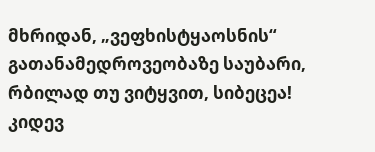მხრიდან, „ვეფხისტყაოსნის“ გათანამედროვეობაზე საუბარი, რბილად თუ ვიტყვით, სიბეცეა!
კიდევ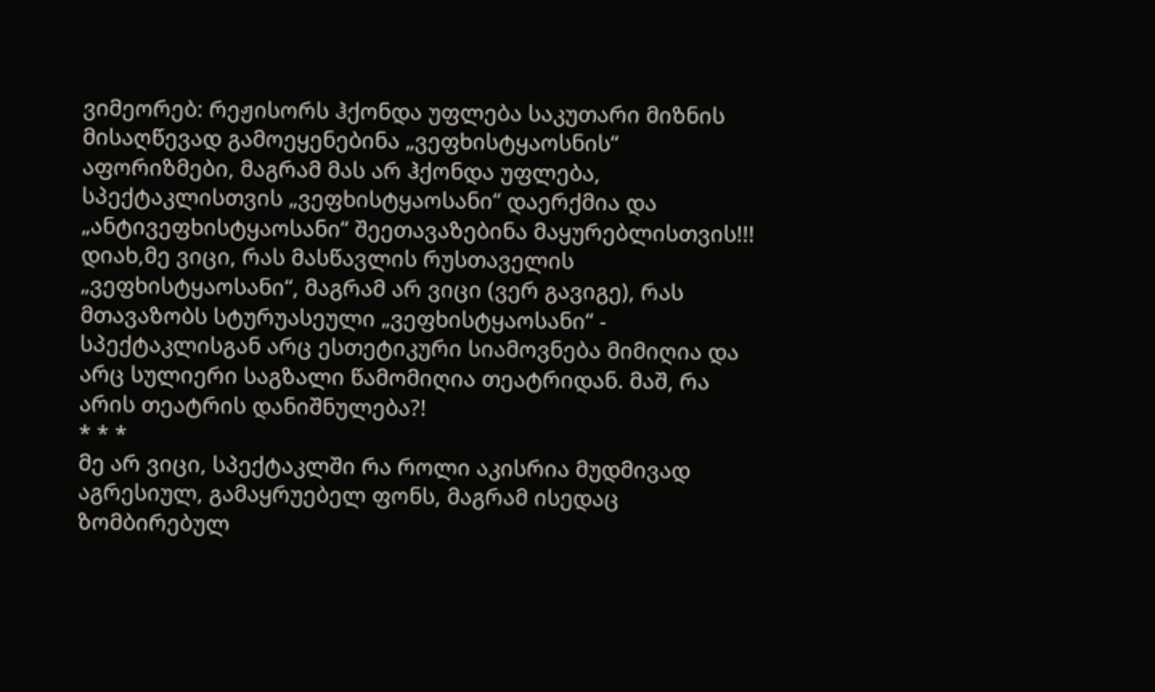ვიმეორებ: რეჟისორს ჰქონდა უფლება საკუთარი მიზნის მისაღწევად გამოეყენებინა „ვეფხისტყაოსნის“ აფორიზმები, მაგრამ მას არ ჰქონდა უფლება, სპექტაკლისთვის „ვეფხისტყაოსანი“ დაერქმია და „ანტივეფხისტყაოსანი“ შეეთავაზებინა მაყურებლისთვის!!!
დიახ,მე ვიცი, რას მასწავლის რუსთაველის „ვეფხისტყაოსანი“, მაგრამ არ ვიცი (ვერ გავიგე), რას მთავაზობს სტურუასეული „ვეფხისტყაოსანი“ - სპექტაკლისგან არც ესთეტიკური სიამოვნება მიმიღია და არც სულიერი საგზალი წამომიღია თეატრიდან. მაშ, რა არის თეატრის დანიშნულება?!
* * *
მე არ ვიცი, სპექტაკლში რა როლი აკისრია მუდმივად აგრესიულ, გამაყრუებელ ფონს, მაგრამ ისედაც ზომბირებულ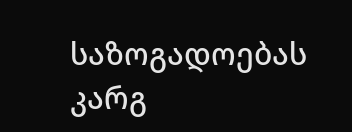საზოგადოებას კარგ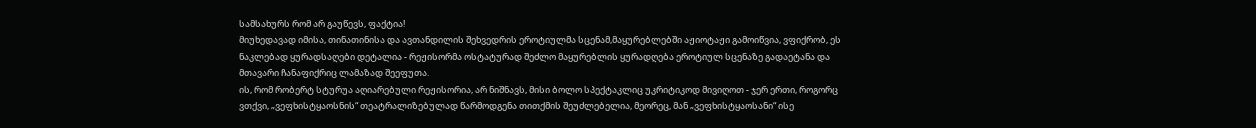სამსახურს რომ არ გაუწევს, ფაქტია!
მიუხედავად იმისა, თინათინისა და ავთანდილის შეხვედრის ეროტიულმა სცენამ,მაყურებლებში აჟიოტაჟი გამოიწვია, ვფიქრობ, ეს ნაკლებად ყურადსაღები დეტალია - რეჟისორმა ოსტატურად შეძლო მაყურებლის ყურადღება ეროტიულ სცენაზე გადაეტანა და მთავარი ჩანაფიქრიც ლამაზად შეეფუთა.
ის, რომ რობერტ სტურუა აღიარებული რეჟისორია, არ ნიშნავს, მისი ბოლო სპექტაკლიც უკრიტიკოდ მივიღოთ - ჯერ ერთი, როგორც ვთქვი, „ვეფხისტყაოსნის“ თეატრალიზებულად წარმოდგენა თითქმის შეუძლებელია, მეორეც, მან „ვეფხისტყაოსანი“ ისე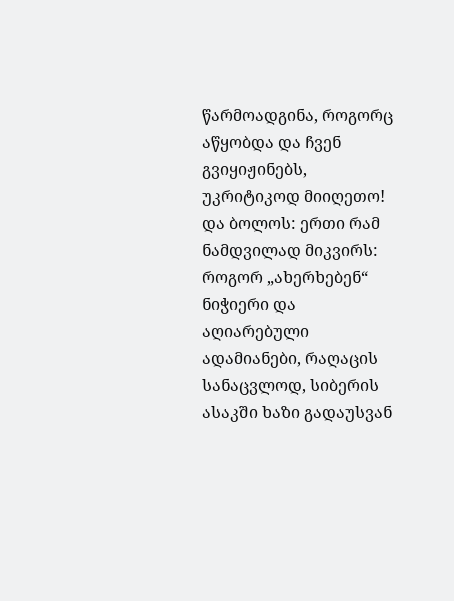წარმოადგინა, როგორც აწყობდა და ჩვენ გვიყიჟინებს, უკრიტიკოდ მიიღეთო!
და ბოლოს: ერთი რამ ნამდვილად მიკვირს:
როგორ „ახერხებენ“ ნიჭიერი და აღიარებული ადამიანები, რაღაცის სანაცვლოდ, სიბერის ასაკში ხაზი გადაუსვან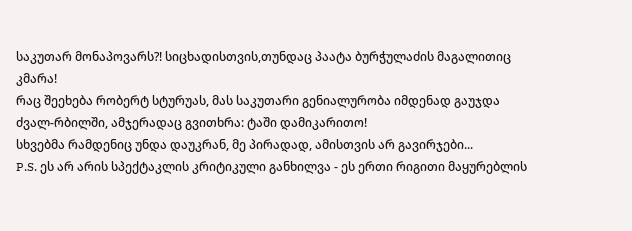საკუთარ მონაპოვარს?! სიცხადისთვის,თუნდაც პაატა ბურჭულაძის მაგალითიც კმარა!
რაც შეეხება რობერტ სტურუას, მას საკუთარი გენიალურობა იმდენად გაუჯდა ძვალ-რბილში, ამჯერადაც გვითხრა: ტაში დამიკარითო!
სხვებმა რამდენიც უნდა დაუკრან, მე პირადად, ამისთვის არ გავირჯები...
P.S. ეს არ არის სპექტაკლის კრიტიკული განხილვა - ეს ერთი რიგითი მაყურებლის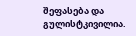შეფასება და გულისტკივილია.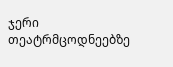ჯერი თეატრმცოდნეებზე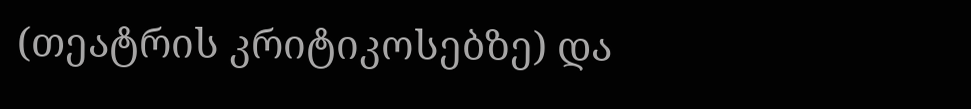(თეატრის კრიტიკოსებზე) და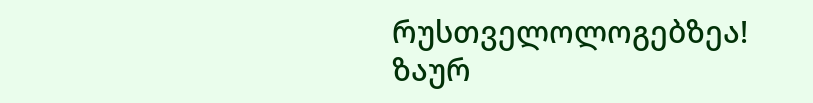რუსთველოლოგებზეა!
ზაურ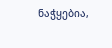ნაჭყებია,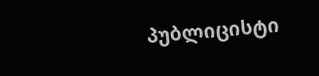პუბლიცისტი